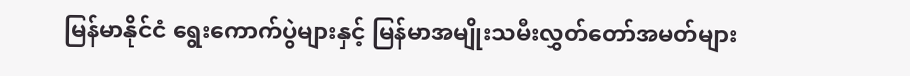မြန်မာနိုင်ငံ ရွေးကောက်ပွဲများနှင့် မြန်မာအမျိုးသမီးလွှတ်တော်အမတ်များ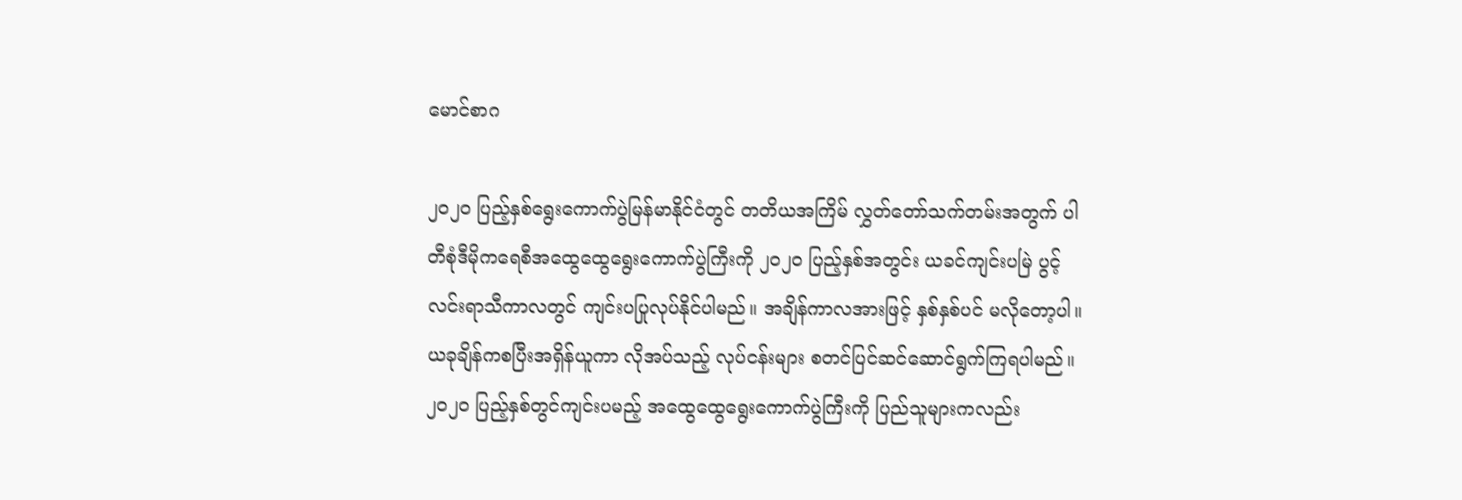မောင်စာဂ

၂၀၂၀ ပြည့်နှစ်ရွေးကောက်ပွဲမြန်မာနိုင်ငံတွင် တတိယအကြိမ် လွှတ်တော်သက်တမ်းအတွက် ပါတီစုံဒီမိုကရေစီအထွေထွေရွေးကောက်ပွဲကြီးကို ၂၀၂၀ ပြည့်နှစ်အတွင်း ယခင်ကျင်းပမြဲ ပွင့်လင်းရာသီကာလတွင် ကျင်းပပြုလုပ်နိုင်ပါမည်။ အချိန်ကာလအားဖြင့် နှစ်နှစ်ပင် မလိုတော့ပါ။ ယခုချိန်ကစပြီးအရှိန်ယူကာ လိုအပ်သည့် လုပ်ငန်းများ စတင်ပြင်ဆင်ဆောင်ရွက်ကြရပါမည်။ ၂၀၂၀ ပြည့်နှစ်တွင်ကျင်းပမည့် အထွေထွေရွေးကောက်ပွဲကြီးကို ပြည်သူများကလည်း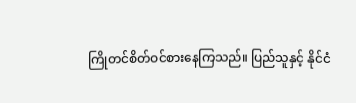ကြိုတင်စိတ်ဝင်စားနေကြသည်။ ပြည်သူနှင့် နိုင်ငံ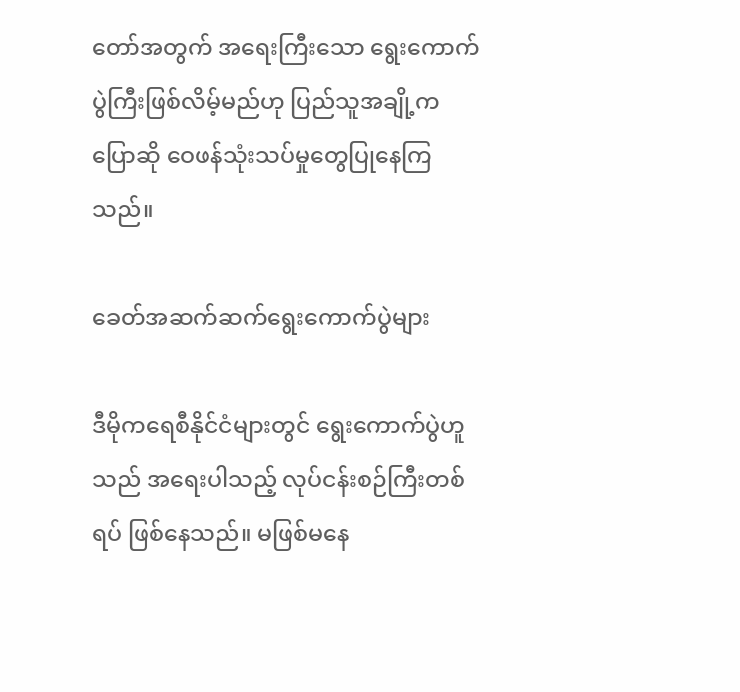တော်အတွက် အရေးကြီးသော ရွေးကောက်ပွဲကြီးဖြစ်လိမ့်မည်ဟု ပြည်သူအချို့က ပြောဆို ဝေဖန်သုံးသပ်မှုတွေပြုနေကြသည်။

ခေတ်အဆက်ဆက်ရွေးကောက်ပွဲများ

ဒီမိုကရေစီနိုင်ငံများတွင် ရွေးကောက်ပွဲဟူသည် အရေးပါသည့် လုပ်ငန်းစဉ်ကြီးတစ်ရပ် ဖြစ်နေသည်။ မဖြစ်မနေ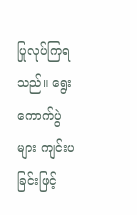ပြုလုပ်ကြရသည်။ ရွေးကောက်ပွဲများ ကျင်းပခြင်းဖြင့်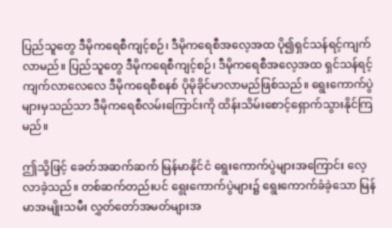ပြည်သူတွေ ဒီမိုကရေစီကျင့်စဉ်၊ ဒီမိုကရေစီအလေ့အထ ပို၍ရှင်သန်ရင့်ကျက်လာမည်။ ပြည်သူတွေ ဒီမိုကရေစီကျင့်စဉ်၊ ဒီမိုကရေစီအလေ့အထ ရှင်သန်ရင့်ကျက်လာလေလေ ဒီမိုကရေစီစနစ် ပိုမိုခိုင်မာလာမည်ဖြစ်သည်။ ရွေးကောက်ပွဲများမှသည်သာ ဒီမိုကရေစီလမ်းကြောင်းကို ထိန်းသိမ်းစောင့်ရှောက်သွားနိုင်ကြမည်။

ဤသို့ဖြင့် ခေတ်အဆက်ဆက် မြန်မာနိုင်ငံ ရွေးကောက်ပွဲများအကြောင်း လေ့လာခဲ့သည်။ တစ်ဆက်တည်းပင် ရွေးကောက်ပွဲများ၌ ရွေးကောက်ခံခဲ့သော မြန်မာအမျိုးသမီး လွှတ်တော်အမတ်များအ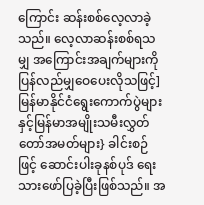ကြောင်း ဆန်းစစ်လေ့လာခဲ့သည်။ လေ့လာဆန်းစစ်ရသမျှ အကြောင်းအချက်များကို ပြန်လည်မျှဝေပေးလိုသဖြင့်]မြန်မာနိုင်ငံရွေးကောက်ပွဲများနှင့်မြန်မာအမျိုးသမီးလွှတ်တော်အမတ်များ} ခါင်းစဉ်ဖြင့် ဆောင်းပါးခုနစ်ပုဒ် ရေးသားဖော်ပြခဲ့ပြီးဖြစ်သည်။ အ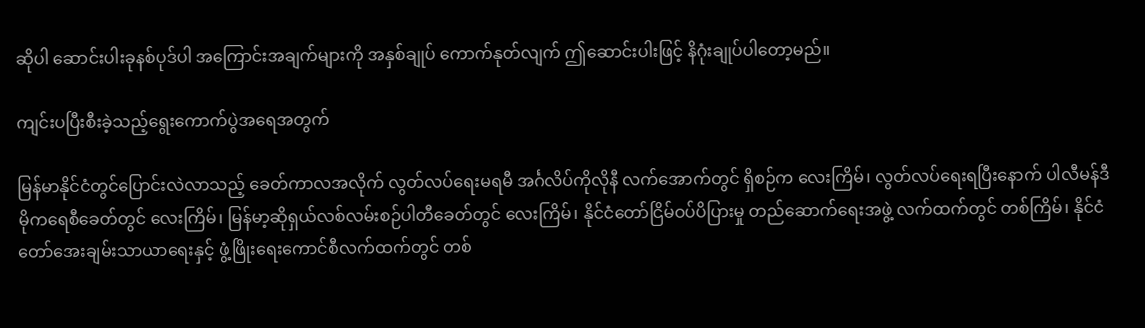ဆိုပါ ဆောင်းပါးခုနစ်ပုဒ်ပါ အကြောင်းအချက်များကို အနှစ်ချုပ် ကောက်နုတ်လျက် ဤဆောင်းပါးဖြင့် နိဂုံးချုပ်ပါတော့မည်။

ကျင်းပပြီးစီးခဲ့သည့်ရွေးကောက်ပွဲအရေအတွက်

မြန်မာနိုင်ငံတွင်ပြောင်းလဲလာသည့် ခေတ်ကာလအလိုက် လွတ်လပ်ရေးမရမီ အင်္ဂလိပ်ကိုလိုနီ လက်အောက်တွင် ရှိစဉ်က လေးကြိမ်၊ လွတ်လပ်ရေးရပြီးနောက် ပါလီမန်ဒီမိုကရေစီခေတ်တွင် လေးကြိမ်၊ မြန်မာ့ဆိုရှယ်လစ်လမ်းစဉ်ပါတီခေတ်တွင် လေးကြိမ်၊ နိုင်ငံတော်ငြိမ်ဝပ်ပိပြားမှု တည်ဆောက်ရေးအဖွဲ့ လက်ထက်တွင် တစ်ကြိမ်၊ နိုင်ငံတော်အေးချမ်းသာယာရေးနှင့် ဖွံ့ဖြိုးရေးကောင်စီလက်ထက်တွင် တစ်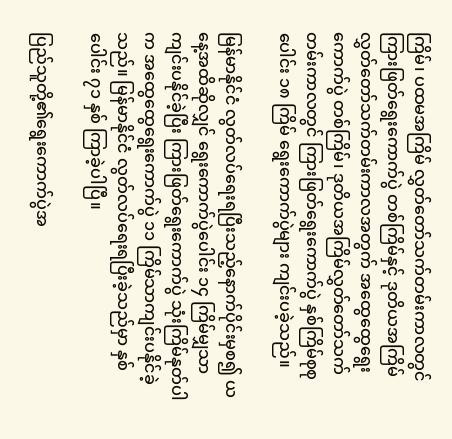ကြိမ်၊ ပထမအကြိမ် လွှတ်တော်သက်တမ်းကာလတွင် ကြားဖြတ်ရွေးကောက်ပွဲ တစ်ကြိမ်နှင့် ဒုတိယအကြိမ်လွှတ်တော်သက်တမ်းကာလအတွက် အထွေထွေရွေးကောက်ပွဲ တစ်ကြိမ်၊ ဒုတိယအကြိမ်လွှတ်တော်သက်တမ်းကာလတွင် ကြားဖြတ်ရွေးကောက်ပွဲ နှစ်ကြိမ်စုစုပေါင်း ၁၈ ကြိမ် ရွေးကောက်ပွဲများ ကျင်းပခဲ့သည်။

မြန်မာနိုင်ငံ လွတ်လပ်ရေးရပြီးသည့်နောက်ပိုင်းမှစ၍ ယနေ့အထိဆိုလျှင် ရွေးကောက်ပွဲပေါင်း ၁၄ ကြိမ်မျှသာ ကျင်းပနိုင်ခဲ့ပြီး ကြားဖြတ်ရွေးကောက်ပွဲ သုံးကြိမ်နုတ်ပါက အထွေထွေရွေးကောက်ပွဲ ၁၁ ကြိမ်သာကျင်းပနိုင်ခဲ့သည်။ မြန်မာနိုင်ငံ လွတ်လပ်ရေးရပြီးခဲ့သည်မှာ နှစ်ပေါင်း ၇၁ နှစ် ကြာခဲ့ပါပြီ။

ပြည်သူတို့၏ရွေးကောက်ပွဲအ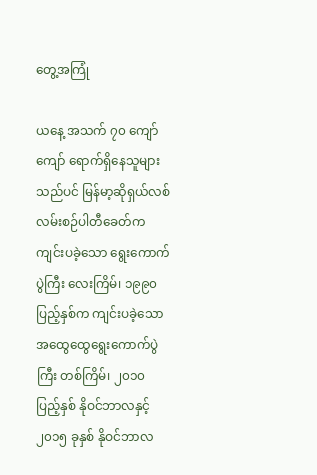တွေ့အကြုံ

ယနေ့ အသက် ၇၀ ကျော်ကျော် ရောက်ရှိနေသူများသည်ပင် မြန်မာ့ဆိုရှယ်လစ်လမ်းစဉ်ပါတီခေတ်က ကျင်းပခဲ့သော ရွေးကောက်ပွဲကြီး လေးကြိမ်၊ ၁၉၉၀ ပြည့်နှစ်က ကျင်းပခဲ့သော အထွေထွေရွေးကောက်ပွဲကြီး တစ်ကြိမ်၊ ၂၀၁၀ ပြည့်နှစ် နိုဝင်ဘာလနှင့် ၂၀၁၅ ခုနှစ် နိုဝင်ဘာလ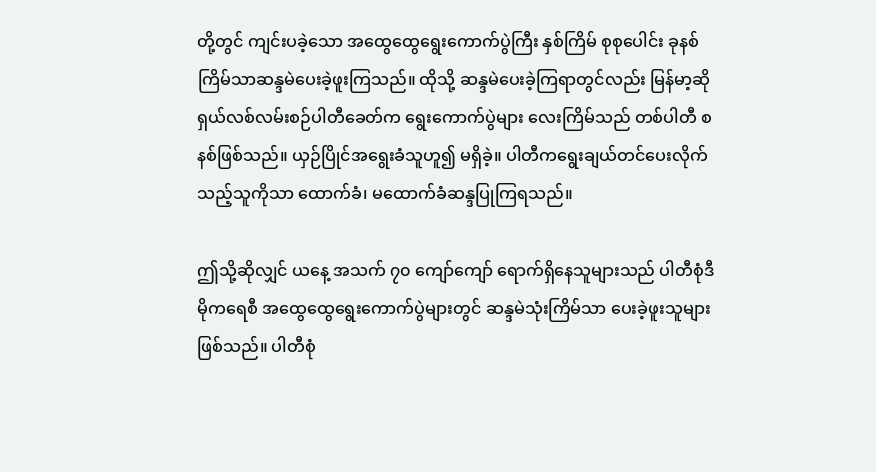တို့တွင် ကျင်းပခဲ့သော အထွေထွေရွေးကောက်ပွဲကြီး နှစ်ကြိမ် စုစုပေါင်း ခုနစ်ကြိမ်သာဆန္ဒမဲပေးခဲ့ဖူးကြသည်။ ထိုသို့ ဆန္ဒမဲပေးခဲ့ကြရာတွင်လည်း မြန်မာ့ဆိုရှယ်လစ်လမ်းစဉ်ပါတီခေတ်က ရွေးကောက်ပွဲများ လေးကြိမ်သည် တစ်ပါတီ စနစ်ဖြစ်သည်။ ယှဉ်ပြိုင်အရွေးခံသူဟူ၍ မရှိခဲ့။ ပါတီကရွေးချယ်တင်ပေးလိုက်သည့်သူကိုသာ ထောက်ခံ၊ မထောက်ခံဆန္ဒပြုကြရသည်။

ဤသို့ဆိုလျှင် ယနေ့ အသက် ၇၀ ကျော်ကျော် ရောက်ရှိနေသူများသည် ပါတီစုံဒီမိုကရေစီ အထွေထွေရွေးကောက်ပွဲများတွင် ဆန္ဒမဲသုံးကြိမ်သာ ပေးခဲ့ဖူးသူများဖြစ်သည်။ ပါတီစုံ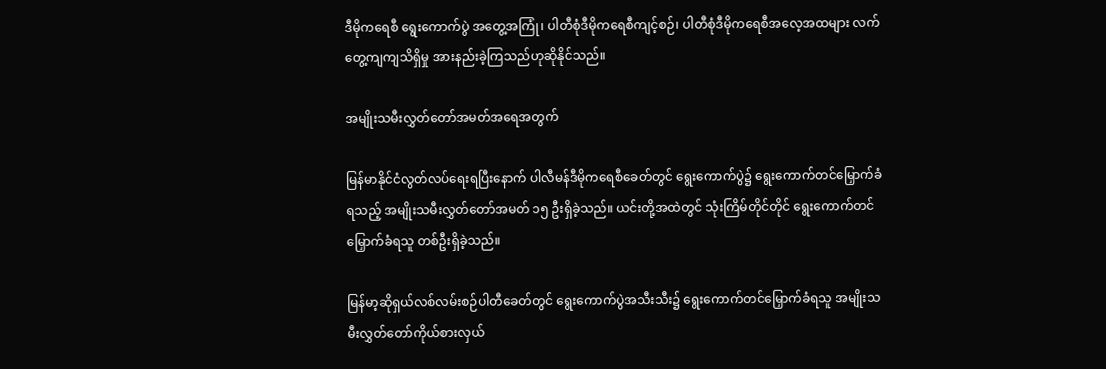ဒီမိုကရေစီ ရွေးကောက်ပွဲ အတွေ့အကြုံ၊ ပါတီစုံဒီမိုကရေစီကျင့်စဉ်၊ ပါတီစုံဒီမိုကရေစီအလေ့အထများ လက်တွေ့ကျကျသိရှိမှု အားနည်းခဲ့ကြသည်ဟုဆိုနိုင်သည်။

အမျိုးသမီးလွှတ်တော်အမတ်အရေအတွက်

မြန်မာနိုင်ငံလွတ်လပ်ရေးရပြီးနောက် ပါလီမန်ဒီမိုကရေစီခေတ်တွင် ရွေးကောက်ပွဲ၌ ရွေးကောက်တင်မြှောက်ခံရသည့် အမျိုးသမီးလွှတ်တော်အမတ် ၁၅ ဦးရှိခဲ့သည်။ ယင်းတို့အထဲတွင် သုံးကြိမ်တိုင်တိုင် ရွေးကောက်တင်မြှောက်ခံရသူ တစ်ဦးရှိခဲ့သည်။

မြန်မာ့ဆိုရှယ်လစ်လမ်းစဉ်ပါတီခေတ်တွင် ရွေးကောက်ပွဲအသီးသီး၌ ရွေးကောက်တင်မြှောက်ခံရသူ အမျိုးသမီးလွှတ်တော်ကိုယ်စားလှယ်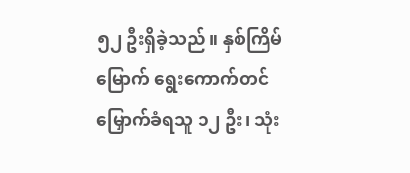၅၂ ဦးရှိခဲ့သည်။ နှစ်ကြိမ်မြောက် ရွေးကောက်တင်မြှောက်ခံရသူ ၁၂ ဦး၊ သုံး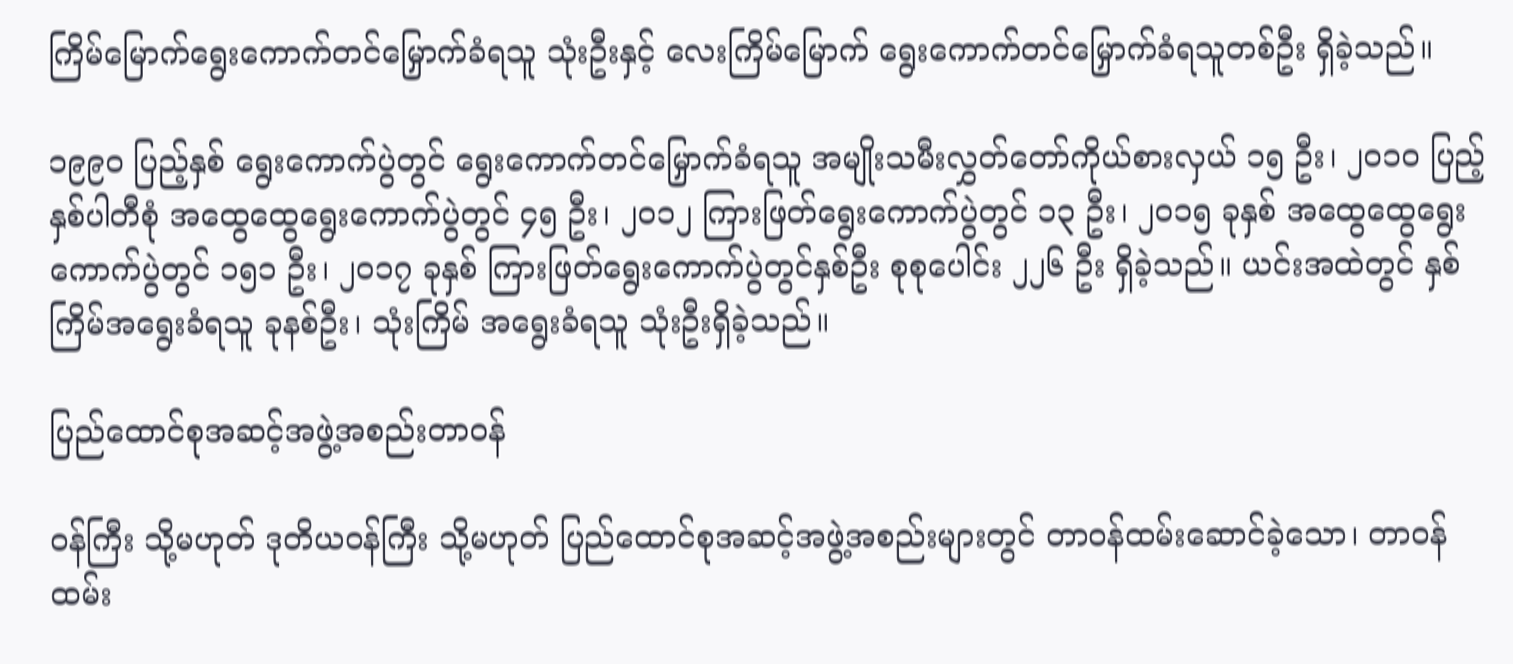ကြိမ်မြောက်ရွေးကောက်တင်မြှောက်ခံရသူ သုံးဦးနှင့် လေးကြိမ်မြောက် ရွေးကောက်တင်မြှောက်ခံရသူတစ်ဦး ရှိခဲ့သည်။

၁၉၉၀ ပြည့်နှစ် ရွေးကောက်ပွဲတွင် ရွေးကောက်တင်မြှောက်ခံရသူ အမျိုးသမီးလွှတ်တော်ကိုယ်စားလှယ် ၁၅ ဦး၊ ၂၀၁၀ ပြည့်နှစ်ပါတီစုံ အထွေထွေရွေးကောက်ပွဲတွင် ၄၅ ဦး၊ ၂၀၁၂ ကြားဖြတ်ရွေးကောက်ပွဲတွင် ၁၃ ဦး၊ ၂၀၁၅ ခုနှစ် အထွေထွေရွေးကောက်ပွဲတွင် ၁၅၁ ဦး၊ ၂၀၁၇ ခုနှစ် ကြားဖြတ်ရွေးကောက်ပွဲတွင်နှစ်ဦး စုစုပေါင်း ၂၂၆ ဦး ရှိခဲ့သည်။ ယင်းအထဲတွင် နှစ်ကြိမ်အရွေးခံရသူ ခုနစ်ဦး၊ သုံးကြိမ် အရွေးခံရသူ သုံးဦးရှိခဲ့သည်။

ပြည်ထောင်စုအဆင့်အဖွဲ့အစည်းတာဝန်

ဝန်ကြီး သို့မဟုတ် ဒုတိယဝန်ကြီး သို့မဟုတ် ပြည်ထောင်စုအဆင့်အဖွဲ့အစည်းများတွင် တာဝန်ထမ်းဆောင်ခဲ့သော၊ တာဝန်ထမ်း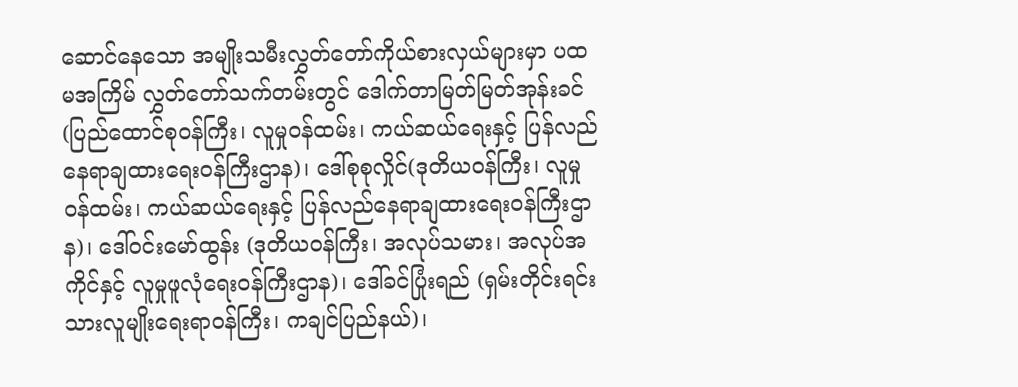ဆောင်နေသော အမျိုးသမီးလွှတ်တော်ကိုယ်စားလှယ်များမှာ ပထမအကြိမ် လွှတ်တော်သက်တမ်းတွင် ဒေါက်တာမြတ်မြတ်အုန်းခင် (ပြည်ထောင်စုဝန်ကြီး၊ လူမှုဝန်ထမ်း၊ ကယ်ဆယ်ရေးနှင့် ပြန်လည်နေရာချထားရေးဝန်ကြီးဌာန)၊ ဒေါ်စုစုလှိုင်(ဒုတိယဝန်ကြီး၊ လူမှုဝန်ထမ်း၊ ကယ်ဆယ်ရေးနှင့် ပြန်လည်နေရာချထားရေးဝန်ကြီးဌာန)၊ ဒေါ်ဝင်းမော်ထွန်း (ဒုတိယဝန်ကြီး၊ အလုပ်သမား၊ အလုပ်အကိုင်နှင့် လူမှုဖူလုံရေးဝန်ကြီးဌာန)၊ ဒေါ်ခင်ပြုံးရည် (ရှမ်းတိုင်းရင်းသားလူမျိုးရေးရာဝန်ကြီး၊ ကချင်ပြည်နယ်)၊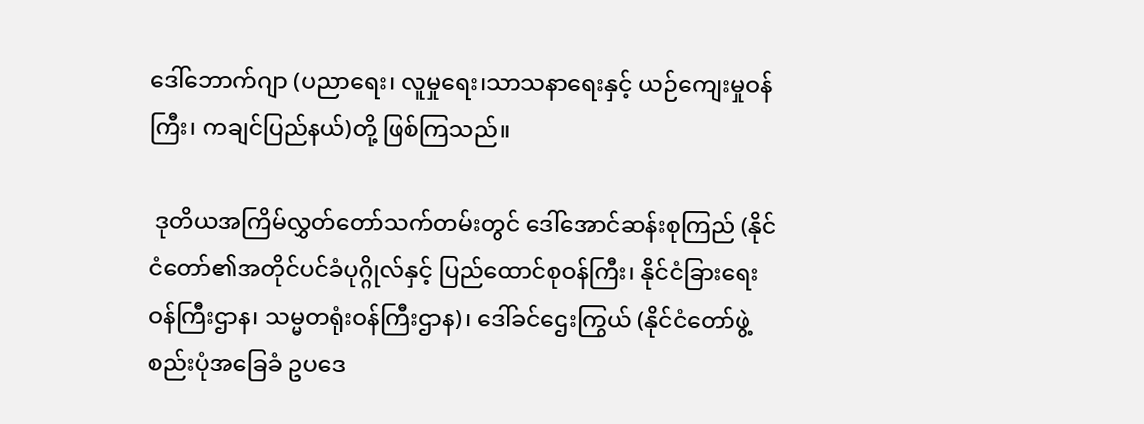ဒေါ်ဘောက်ဂျာ (ပညာရေး၊ လူမှုရေး၊သာသနာရေးနှင့် ယဉ်ကျေးမှုဝန်ကြီး၊ ကချင်ပြည်နယ်)တို့ ဖြစ်ကြသည်။

 ဒုတိယအကြိမ်လွှတ်တော်သက်တမ်းတွင် ဒေါ်အောင်ဆန်းစုကြည် (နိုင်ငံတော်၏အတိုင်ပင်ခံပုဂ္ဂိုလ်နှင့် ပြည်ထောင်စုဝန်ကြီး၊ နိုင်ငံခြားရေးဝန်ကြီးဌာန၊ သမ္မတရုံးဝန်ကြီးဌာန)၊ ဒေါ်ခင်ဌေးကြွယ် (နိုင်ငံတော်ဖွဲ့စည်းပုံအခြေခံ ဥပဒေ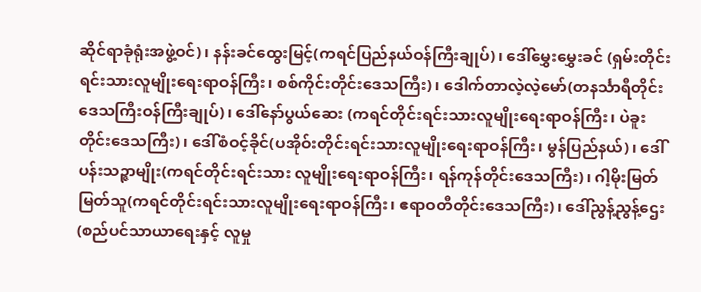ဆိုင်ရာခုံရုံးအဖွဲ့ဝင်)၊ နန်းခင်ထွေးမြင့်(ကရင်ပြည်နယ်ဝန်ကြီးချုပ်)၊ ဒေါ်မွှေးမွှေးခင် (ရှမ်းတိုင်းရင်းသားလူမျိုးရေးရာဝန်ကြီး၊ စစ်ကိုင်းတိုင်းဒေသကြီး)၊ ဒေါက်တာလဲ့လဲ့မော်(တနင်္သာရီတိုင်းဒေသကြီးဝန်ကြီးချုပ်)၊ ဒေါ်နော်ပွယ်ဆေး (ကရင်တိုင်းရင်းသားလူမျိုးရေးရာဝန်ကြီး၊ ပဲခူးတိုင်းဒေသကြီး)၊ ဒေါ်စံဝင့်ခိုင်(ပအိုဝ်းတိုင်းရင်းသားလူမျိုးရေးရာဝန်ကြီး၊ မွန်ပြည်နယ်)၊ ဒေါ်ပန်းသဉ္ဇာမျိုး(ကရင်တိုင်းရင်းသား လူမျိုးရေးရာဝန်ကြီး၊ ရန်ကုန်တိုင်းဒေသကြီး)၊ ဂါ့မိုးမြတ်မြတ်သူ(ကရင်တိုင်းရင်းသားလူမျိုးရေးရာဝန်ကြီး၊ ဧရာဝတီတိုင်းဒေသကြီး)၊ ဒေါ်ညွန့်ညွန့်ဌေး(စည်ပင်သာယာရေးနှင့် လူမှု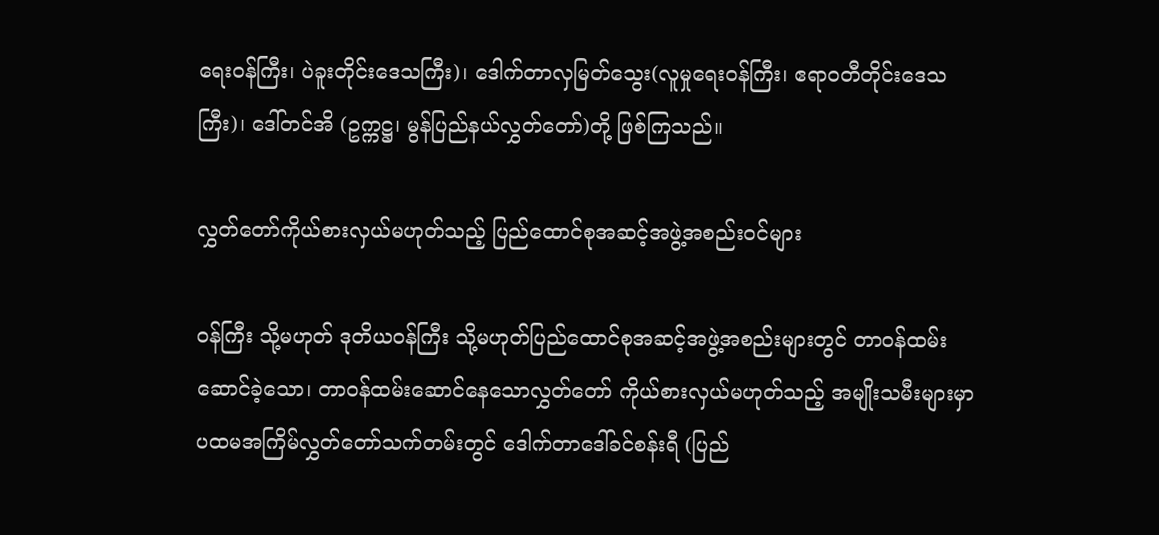ရေးဝန်ကြီး၊ ပဲခူးတိုင်းဒေသကြီး)၊ ဒေါက်တာလှမြတ်သွေး(လူမှုရေးဝန်ကြီး၊ ဧရာဝတီတိုင်းဒေသကြီး)၊ ဒေါ်တင်အိ (ဥက္ကဋ္ဌ၊ မွန်ပြည်နယ်လွှတ်တော်)တို့ ဖြစ်ကြသည်။

လွှတ်တော်ကိုယ်စားလှယ်မဟုတ်သည့် ပြည်ထောင်စုအဆင့်အဖွဲ့အစည်းဝင်များ

ဝန်ကြီး သို့မဟုတ် ဒုတိယဝန်ကြီး သို့မဟုတ်ပြည်ထောင်စုအဆင့်အဖွဲ့အစည်းများတွင် တာဝန်ထမ်းဆောင်ခဲ့သော၊ တာဝန်ထမ်းဆောင်နေသောလွှတ်တော် ကိုယ်စားလှယ်မဟုတ်သည့် အမျိုးသမီးများမှာ ပထမအကြိမ်လွှတ်တော်သက်တမ်းတွင် ဒေါက်တာဒေါ်ခင်စန်းရီ (ပြည်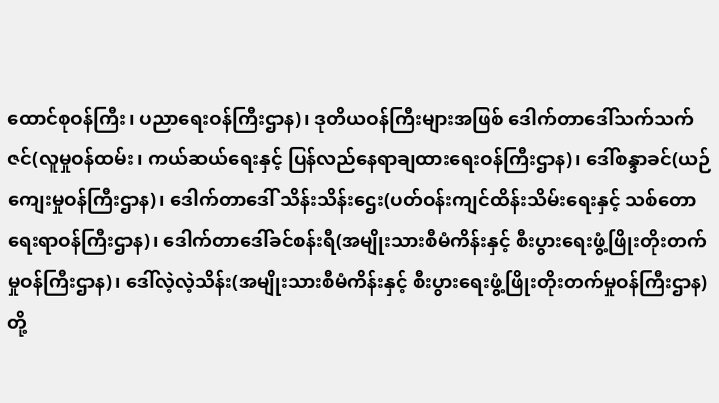ထောင်စုဝန်ကြီး၊ ပညာရေးဝန်ကြီးဌာန)၊ ဒုတိယဝန်ကြီးများအဖြစ် ဒေါက်တာဒေါ်သက်သက်ဇင်(လူမှုဝန်ထမ်း၊ ကယ်ဆယ်ရေးနှင့် ပြန်လည်နေရာချထားရေးဝန်ကြီးဌာန)၊ ဒေါ်စန္ဒာခင်(ယဉ်ကျေးမှုဝန်ကြီးဌာန)၊ ဒေါက်တာဒေါ် သိန်းသိန်းဌေး(ပတ်ဝန်းကျင်ထိန်းသိမ်းရေးနှင့် သစ်တောရေးရာဝန်ကြီးဌာန)၊ ဒေါက်တာဒေါ်ခင်စန်းရီ(အမျိုးသားစီမံကိန်းနှင့် စီးပွားရေးဖွံ့ဖြိုးတိုးတက်မှုဝန်ကြီးဌာန)၊ ဒေါ်လဲ့လဲ့သိန်း(အမျိုးသားစီမံကိန်းနှင့် စီးပွားရေးဖွံ့ဖြိုးတိုးတက်မှုဝန်ကြီးဌာန)တို့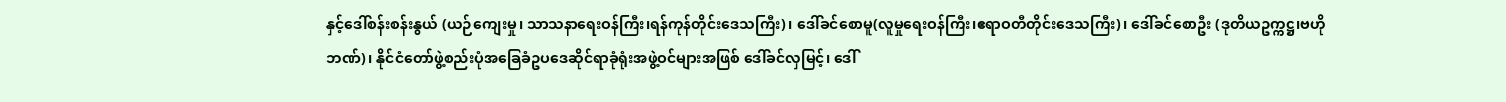နှင့်ဒေါ်စန်းစန်းနွယ် (ယဉ်ကျေးမှု၊ သာသနာရေးဝန်ကြီး၊ရန်ကုန်တိုင်းဒေသကြီး)၊ ဒေါ်ခင်စောမူ(လူမှုရေးဝန်ကြီး၊ဧရာဝတီတိုင်းဒေသကြီး)၊ ဒေါ်ခင်စောဦး (ဒုတိယဥက္ကဋ္ဌ၊ဗဟိုဘဏ်)၊ နိုင်ငံတော်ဖွဲ့စည်းပုံအခြေခံဥပဒေဆိုင်ရာခုံရုံးအဖွဲ့ဝင်များအဖြစ် ဒေါ်ခင်လှမြင့်၊ ဒေါ်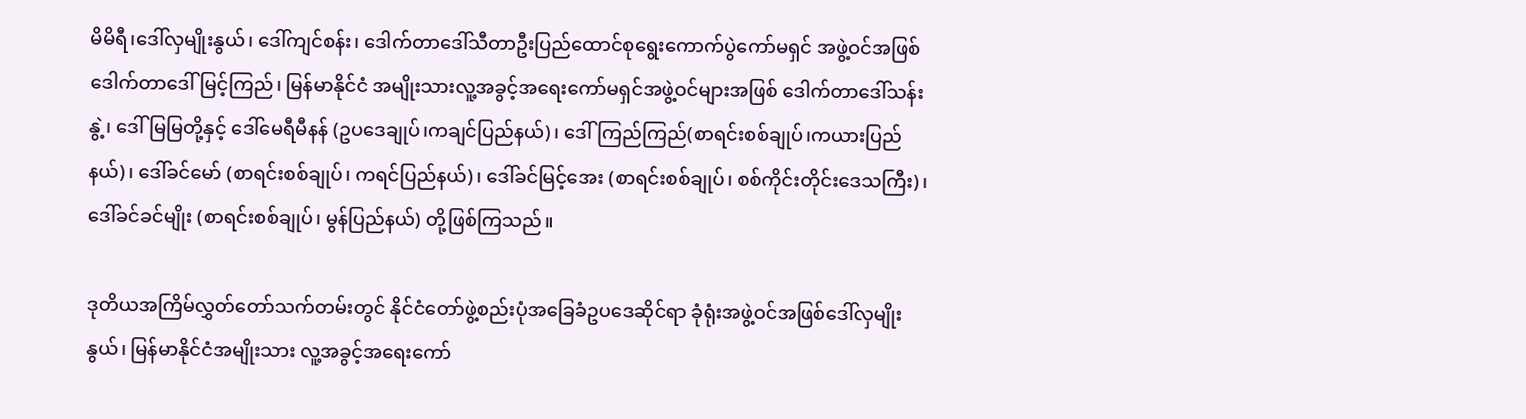မိမိရီ၊ဒေါ်လှမျိုးနွယ်၊ ဒေါ်ကျင်စန်း၊ ဒေါက်တာဒေါ်သီတာဦးပြည်ထောင်စုရွေးကောက်ပွဲကော်မရှင် အဖွဲ့ဝင်အဖြစ် ဒေါက်တာဒေါ်မြင့်ကြည်၊ မြန်မာနိုင်ငံ အမျိုးသားလူ့အခွင့်အရေးကော်မရှင်အဖွဲ့ဝင်များအဖြစ် ဒေါက်တာဒေါ်သန်းနွဲ့၊ ဒေါ်မြမြတို့နှင့် ဒေါ်မေရီမီနန် (ဥပဒေချုပ်၊ကချင်ပြည်နယ်)၊ ဒေါ်ကြည်ကြည်(စာရင်းစစ်ချုပ်၊ကယားပြည်နယ်)၊ ဒေါ်ခင်မော် (စာရင်းစစ်ချုပ်၊ ကရင်ပြည်နယ်)၊ ဒေါ်ခင်မြင့်အေး (စာရင်းစစ်ချုပ်၊ စစ်ကိုင်းတိုင်းဒေသကြီး)၊ ဒေါ်ခင်ခင်မျိုး (စာရင်းစစ်ချုပ်၊ မွန်ပြည်နယ်) တို့ဖြစ်ကြသည်။

ဒုတိယအကြိမ်လွှတ်တော်သက်တမ်းတွင် နိုင်ငံတော်ဖွဲ့စည်းပုံအခြေခံဥပဒေဆိုင်ရာ ခုံရုံးအဖွဲ့ဝင်အဖြစ်ဒေါ်လှမျိုးနွယ်၊ မြန်မာနိုင်ငံအမျိုးသား လူ့အခွင့်အရေးကော်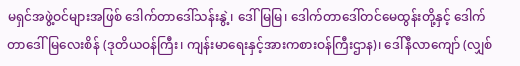မရှင်အဖွဲ့ဝင်များအဖြစ် ဒေါက်တာဒေါ်သန်းနွဲ့၊ ဒေါ်မြမြ၊ ဒေါက်တာဒေါ်တင်မေထွန်းတို့နှင့် ဒေါက်တာဒေါ်မြလေးစိန် (ဒုတိယဝန်ကြီး၊ ကျန်းမာရေးနှင့်အားကစားဝန်ကြီးဌာန)၊ ဒေါ်နီလာကျော် (လျှစ်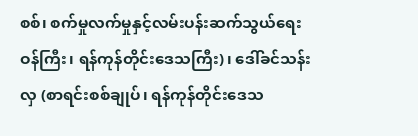စစ်၊ စက်မှုလက်မှုနှင့်လမ်းပန်းဆက်သွယ်ရေးဝန်ကြီး၊ ရန်ကုန်တိုင်းဒေသကြီး)၊ ဒေါ်ခင်သန်းလှ (စာရင်းစစ်ချုပ်၊ ရန်ကုန်တိုင်းဒေသ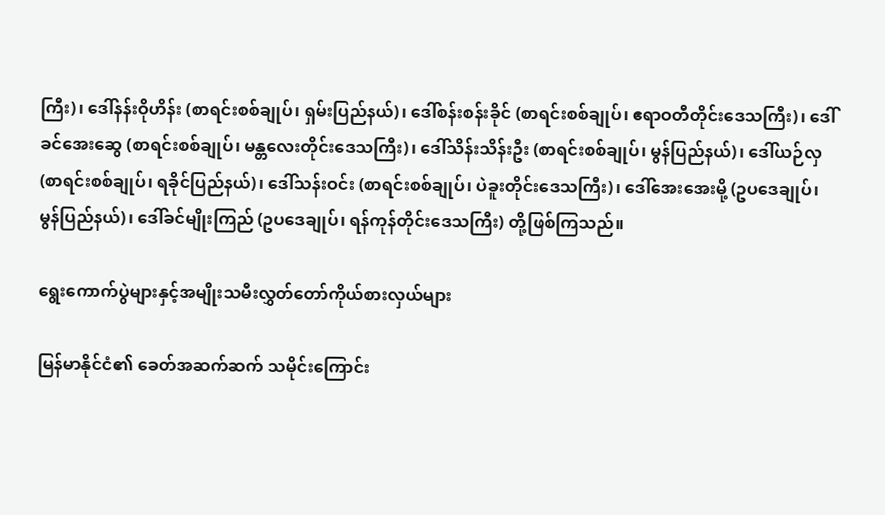ကြီး)၊ ဒေါ်နန်းဝိုဟိန်း (စာရင်းစစ်ချုပ်၊ ရှမ်းပြည်နယ်)၊ ဒေါ်စန်းစန်းခိုင် (စာရင်းစစ်ချုပ်၊ ဧရာဝတီတိုင်းဒေသကြီး)၊ ဒေါ်ခင်အေးဆွေ (စာရင်းစစ်ချုပ်၊ မန္တလေးတိုင်းဒေသကြီး)၊ ဒေါ်သိန်းသိန်းဦး (စာရင်းစစ်ချုပ်၊ မွန်ပြည်နယ်)၊ ဒေါ်ယဉ်လှ (စာရင်းစစ်ချုပ်၊ ရခိုင်ပြည်နယ်)၊ ဒေါ်သန်းဝင်း (စာရင်းစစ်ချုပ်၊ ပဲခူးတိုင်းဒေသကြီး)၊ ဒေါ်အေးအေးမို့ (ဥပဒေချုပ်၊ မွန်ပြည်နယ်)၊ ဒေါ်ခင်မျိုးကြည် (ဥပဒေချုပ်၊ ရန်ကုန်တိုင်းဒေသကြီး) တို့ဖြစ်ကြသည်။

ရွေးကောက်ပွဲများနှင့်အမျိုးသမီးလွှတ်တော်ကိုယ်စားလှယ်များ

မြန်မာနိုင်ငံ၏ ခေတ်အဆက်ဆက် သမိုင်းကြောင်း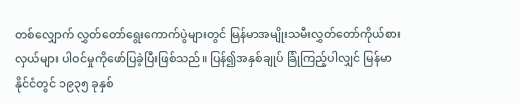တစ်လျှောက် လွှတ်တော်ရွေးကောက်ပွဲများတွင် မြန်မာအမျိုးသမီးလွှတ်တော်ကိုယ်စားလှယ်များ ပါဝင်မှုကိုဖော်ပြခဲ့ပြီးဖြစ်သည်။ ပြန်၍အနှစ်ချုပ် ခြုံကြည့်ပါလျှင် မြန်မာနိုင်ငံတွင် ၁၉၃၅ ခုနှစ်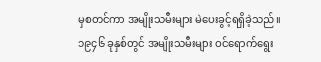မှစတင်ကာ အမျိုးသမီးများ မဲပေးခွင့်ရရှိခဲ့သည်။ ၁၉၄၆ ခုနှစ်တွင် အမျိုးသမီးများ ဝင်ရောက်ရွေး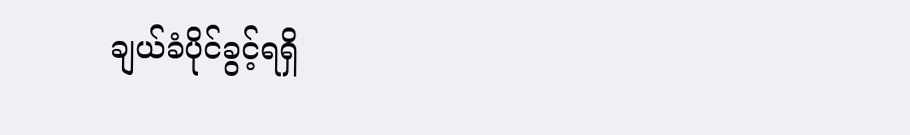ချယ်ခံပိုင်ခွင့်ရရှိ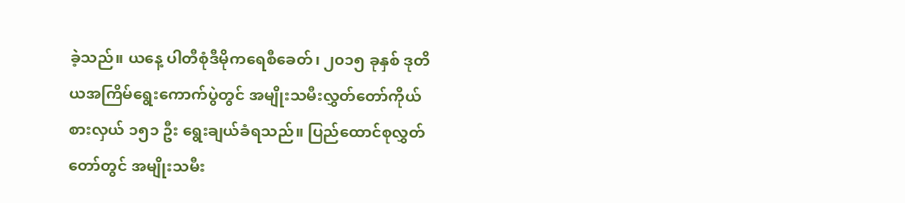ခဲ့သည်။ ယနေ့ ပါတီစုံဒီမိုကရေစီခေတ်၊ ၂၀၁၅ ခုနှစ် ဒုတိယအကြိမ်ရွေးကောက်ပွဲတွင် အမျိုးသမီးလွှတ်တော်ကိုယ်စားလှယ် ၁၅၁ ဦး ရွေးချယ်ခံရသည်။ ပြည်ထောင်စုလွှတ်တော်တွင် အမျိုးသမီး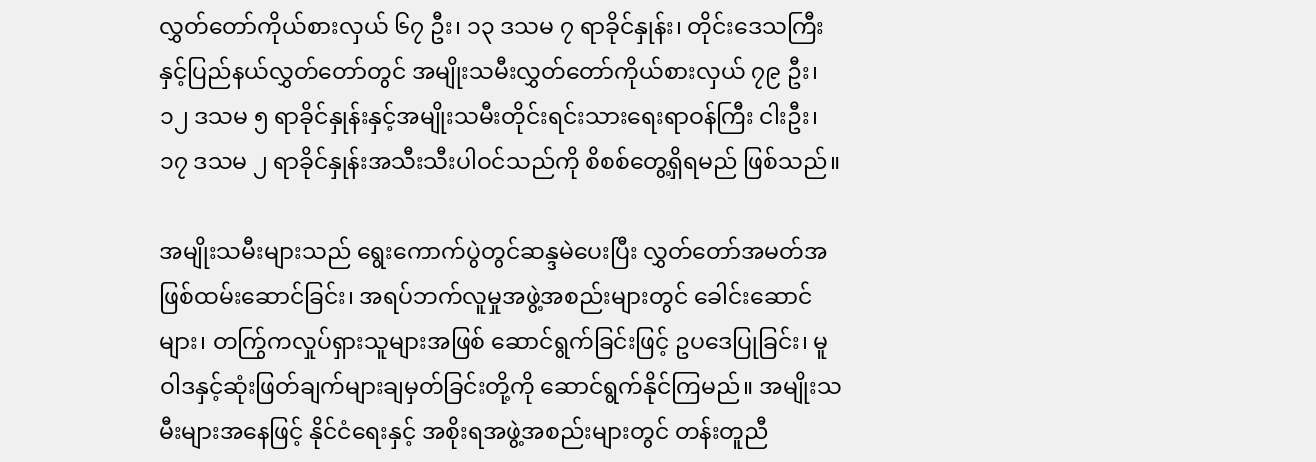လွှတ်တော်ကိုယ်စားလှယ် ၆၇ ဦး၊ ၁၃ ဒသမ ၇ ရာခိုင်နှုန်း၊ တိုင်းဒေသကြီးနှင့်ပြည်နယ်လွှတ်တော်တွင် အမျိုးသမီးလွှတ်တော်ကိုယ်စားလှယ် ၇၉ ဦး၊ ၁၂ ဒသမ ၅ ရာခိုင်နှုန်းနှင့်အမျိုးသမီးတိုင်းရင်းသားရေးရာဝန်ကြီး ငါးဦး၊ ၁၇ ဒသမ ၂ ရာခိုင်နှုန်းအသီးသီးပါဝင်သည်ကို စိစစ်တွေ့ရှိရမည် ဖြစ်သည်။

အမျိုးသမီးများသည် ရွေးကောက်ပွဲတွင်ဆန္ဒမဲပေးပြီး လွှတ်တော်အမတ်အဖြစ်ထမ်းဆောင်ခြင်း၊ အရပ်ဘက်လူမှုအဖွဲ့အစည်းများတွင် ခေါင်းဆောင်များ၊ တကြွ်ကလှုပ်ရှားသူများအဖြစ် ဆောင်ရွက်ခြင်းဖြင့် ဥပဒေပြုခြင်း၊ မူဝါဒနှင့်ဆုံးဖြတ်ချက်များချမှတ်ခြင်းတို့ကို ဆောင်ရွက်နိုင်ကြမည်။ အမျိုးသမီးများအနေဖြင့် နိုင်ငံရေးနှင့် အစိုးရအဖွဲ့အစည်းများတွင် တန်းတူညီ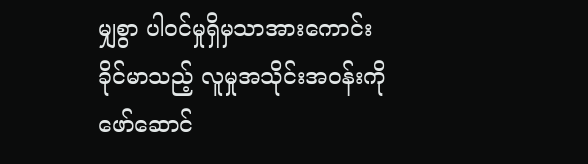မျှစွာ ပါဝင်မှုရှိမှသာအားကောင်းခိုင်မာသည့် လူမှုအသိုင်းအဝန်းကို ဖော်ဆောင်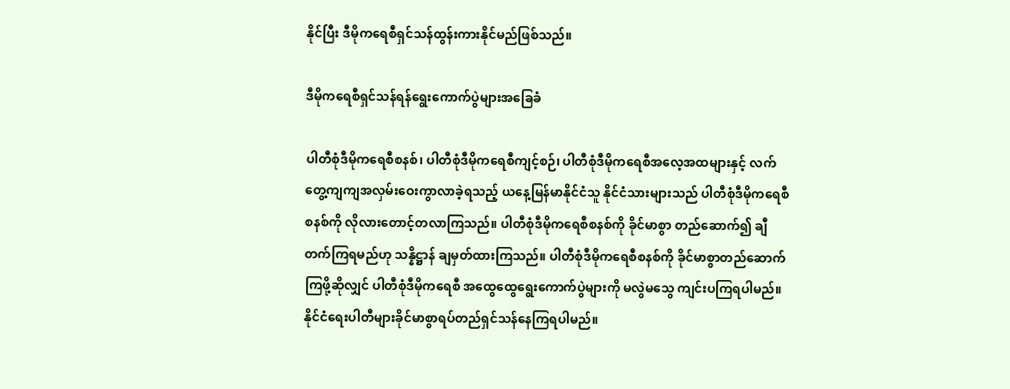နိုင်ပြီး ဒီမိုကရေစီရှင်သန်ထွန်းကားနိုင်မည်ဖြစ်သည်။

ဒီမိုကရေစီရှင်သန်ရန်ရွေးကောက်ပွဲများအခြေခံ

ပါတီစုံဒီမိုကရေစီစနစ်၊ ပါတီစုံဒီမိုကရေစီကျင့်စဉ်၊ ပါတီစုံဒီမိုကရေစီအလေ့အထများနှင့် လက်တွေ့ကျကျအလှမ်းဝေးကွာလာခဲ့ရသည့် ယနေ့မြန်မာနိုင်ငံသူ နိုင်ငံသားများသည် ပါတီစုံဒီမိုကရေစီစနစ်ကို လိုလားတောင့်တလာကြသည်။ ပါတီစုံဒီမိုကရေစီစနစ်ကို ခိုင်မာစွာ တည်ဆောက်၍ ချီတက်ကြရမည်ဟု သန္နိဋ္ဌာန် ချမှတ်ထားကြသည်။ ပါတီစုံဒီမိုကရေစီစနစ်ကို ခိုင်မာစွာတည်ဆောက်ကြဖို့ဆိုလျှင် ပါတီစုံဒီမိုကရေစီ အထွေထွေရွေးကောက်ပွဲများကို မလွဲမသွေ ကျင်းပကြရပါမည်။ နိုင်ငံရေးပါတီများခိုင်မာစွာရပ်တည်ရှင်သန်နေကြရပါမည်။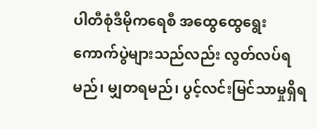ပါတီစုံဒီမိုကရေစီ အထွေထွေရွေးကောက်ပွဲများသည်လည်း လွတ်လပ်ရမည်၊ မျှတရမည်၊ ပွင့်လင်းမြင်သာမှုရှိရ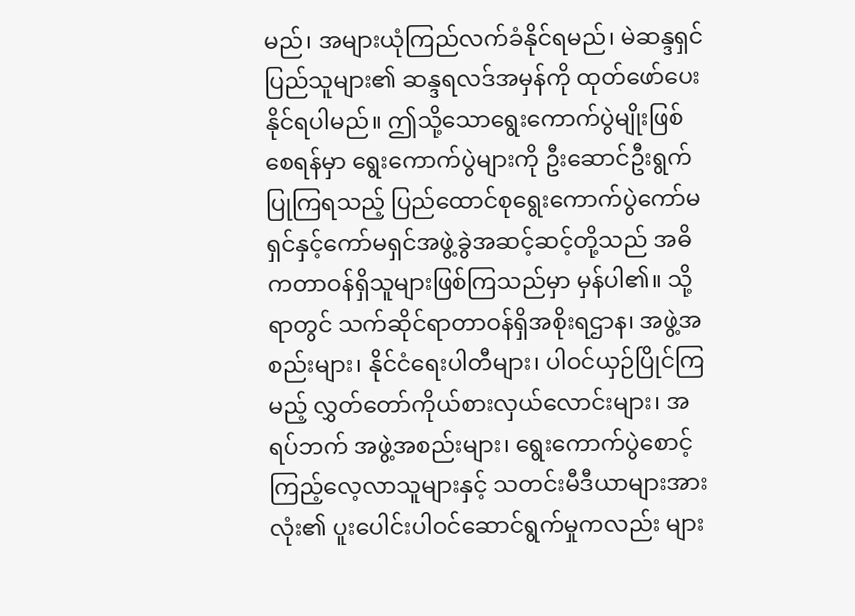မည်၊ အများယုံကြည်လက်ခံနိုင်ရမည်၊ မဲဆန္ဒရှင်ပြည်သူများ၏ ဆန္ဒရလဒ်အမှန်ကို ထုတ်ဖော်ပေးနိုင်ရပါမည်။ ဤသို့သောရွေးကောက်ပွဲမျိုးဖြစ်စေရန်မှာ ရွေးကောက်ပွဲများကို ဦးဆောင်ဦးရွက်ပြုကြရသည့် ပြည်ထောင်စုရွေးကောက်ပွဲကော်မရှင်နှင့်ကော်မရှင်အဖွဲ့ခွဲအဆင့်ဆင့်တို့သည် အဓိကတာဝန်ရှိသူများဖြစ်ကြသည်မှာ မှန်ပါ၏။ သို့ရာတွင် သက်ဆိုင်ရာတာဝန်ရှိအစိုးရဌာန၊ အဖွဲ့အစည်းများ၊ နိုင်ငံရေးပါတီများ၊ ပါဝင်ယှဉ်ပြိုင်ကြမည့် လွှတ်တော်ကိုယ်စားလှယ်လောင်းများ၊ အရပ်ဘက် အဖွဲ့အစည်းများ၊ ရွေးကောက်ပွဲစောင့်ကြည့်လေ့လာသူများနှင့် သတင်းမီဒီယာများအားလုံး၏ ပူးပေါင်းပါဝင်ဆောင်ရွက်မှုကလည်း များ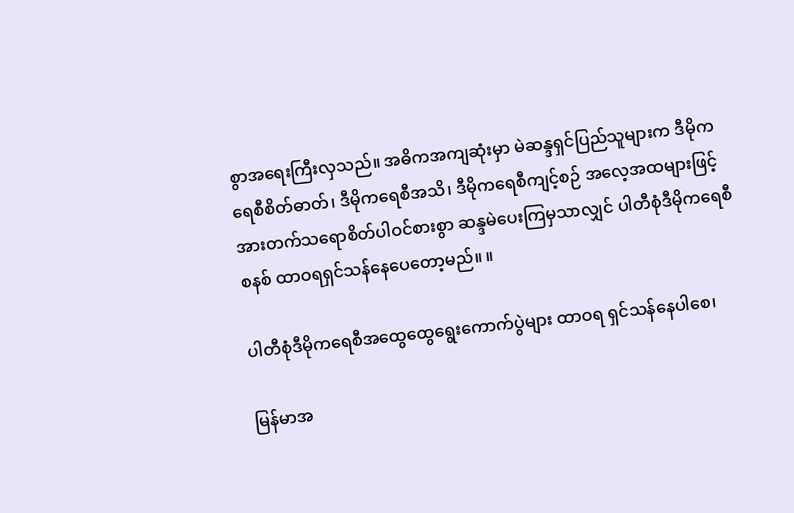စွာအရေးကြီးလှသည်။ အဓိကအကျဆုံးမှာ မဲဆန္ဒရှင်ပြည်သူများက ဒီမိုကရေစီစိတ်ဓာတ်၊ ဒီမိုကရေစီအသိ၊ ဒီမိုကရေစီကျင့်စဉ် အလေ့အထများဖြင့် အားတက်သရောစိတ်ပါဝင်စားစွာ ဆန္ဒမဲပေးကြမှသာလျှင် ပါတီစုံဒီမိုကရေစီစနစ် ထာဝရရှင်သန်နေပေတော့မည်။ ။

ပါတီစုံဒီမိုကရေစီအထွေထွေရွေးကောက်ပွဲများ ထာဝရ ရှင်သန်နေပါစေ၊

မြန်မာအ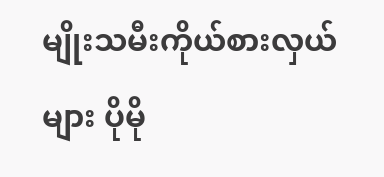မျိုးသမီးကိုယ်စားလှယ်များ ပိုမို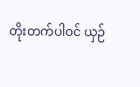တိုးတက်ပါဝင် ယှဉ်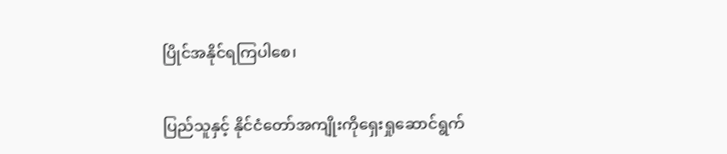ပြိုင်အနိုင်ရကြပါစေ၊

ပြည်သူနှင့် နိုင်ငံတော်အကျိုးကိုရှေးရှုဆောင်ရွက်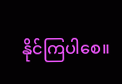နိုင်ကြပါစေ။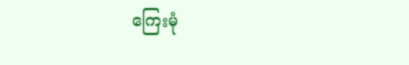ကြေးမုံ